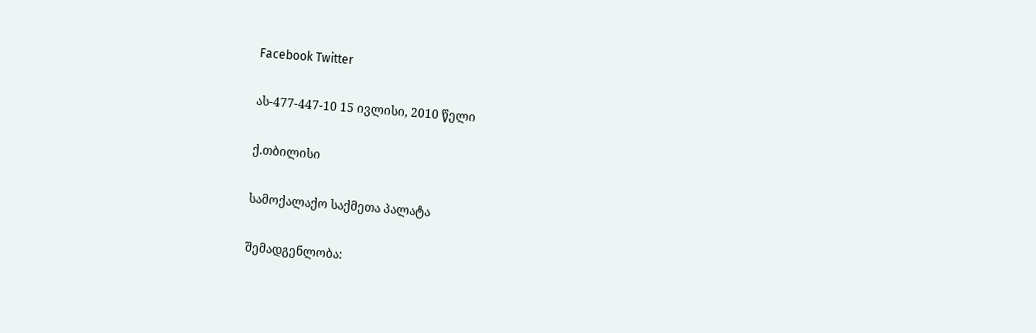Facebook Twitter

ას-477-447-10 15 ივლისი, 2010 წელი

ქ.თბილისი

სამოქალაქო საქმეთა პალატა

შემადგენლობა: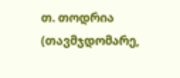თ. თოდრია (თავმჯდომარე,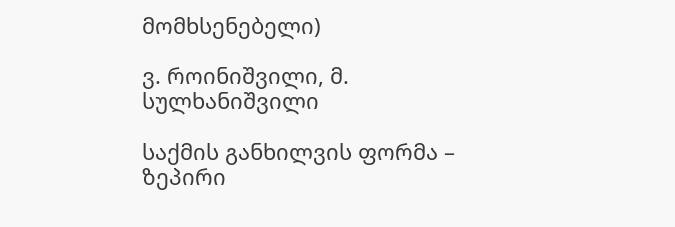მომხსენებელი)

ვ. როინიშვილი, მ. სულხანიშვილი

საქმის განხილვის ფორმა – ზეპირი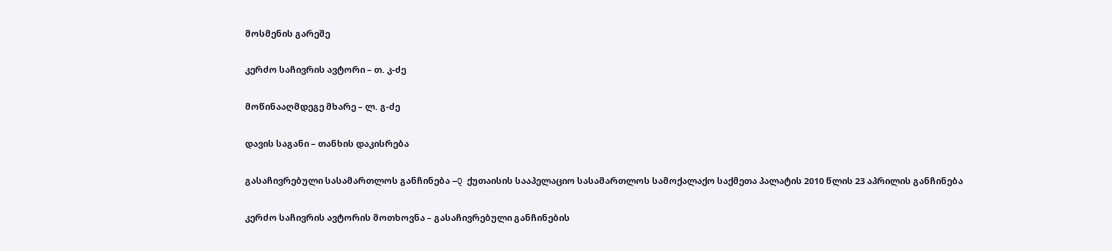მოსმენის გარეშე

კერძო საჩივრის ავტორი – თ. კ-ძე

მოწინააღმდეგე მხარე – ლ. გ-ძე

დავის საგანი – თანხის დაკისრება

გასაჩივრებული სასამართლოს განჩინება –Q ქუთაისის სააპელაციო სასამართლოს სამოქალაქო საქმეთა პალატის 2010 წლის 23 აპრილის განჩინება

კერძო საჩივრის ავტორის მოთხოვნა – გასაჩივრებული განჩინების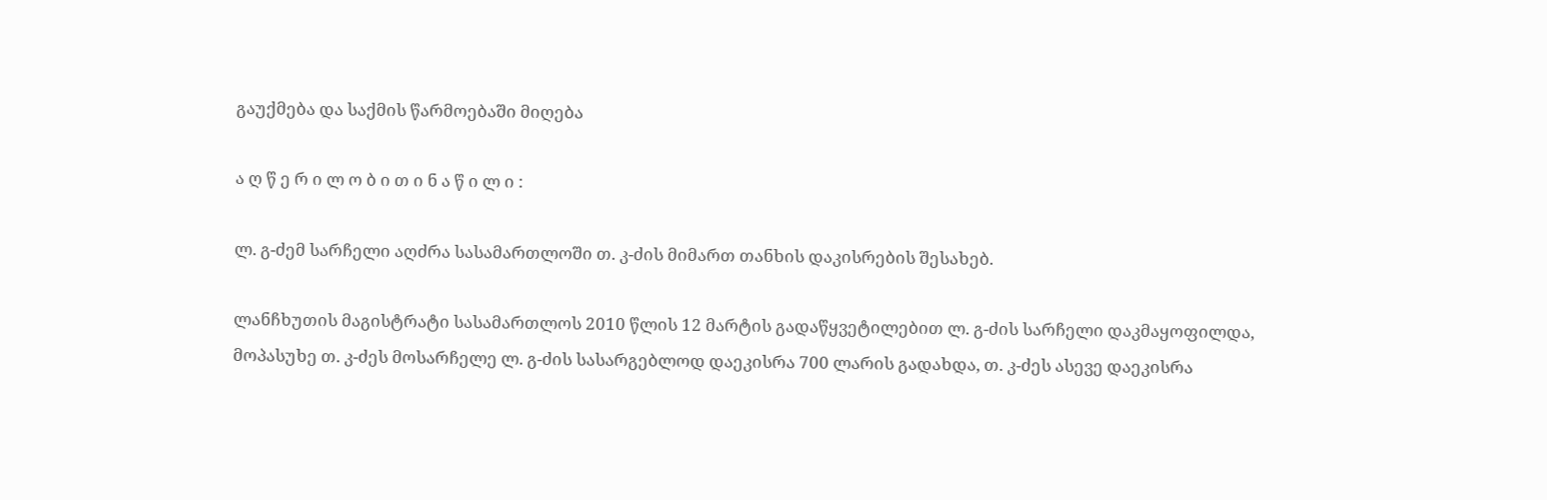გაუქმება და საქმის წარმოებაში მიღება

ა ღ წ ე რ ი ლ ო ბ ი თ ი ნ ა წ ი ლ ი :

ლ. გ-ძემ სარჩელი აღძრა სასამართლოში თ. კ-ძის მიმართ თანხის დაკისრების შესახებ.

ლანჩხუთის მაგისტრატი სასამართლოს 2010 წლის 12 მარტის გადაწყვეტილებით ლ. გ-ძის სარჩელი დაკმაყოფილდა, მოპასუხე თ. კ-ძეს მოსარჩელე ლ. გ-ძის სასარგებლოდ დაეკისრა 700 ლარის გადახდა, თ. კ-ძეს ასევე დაეკისრა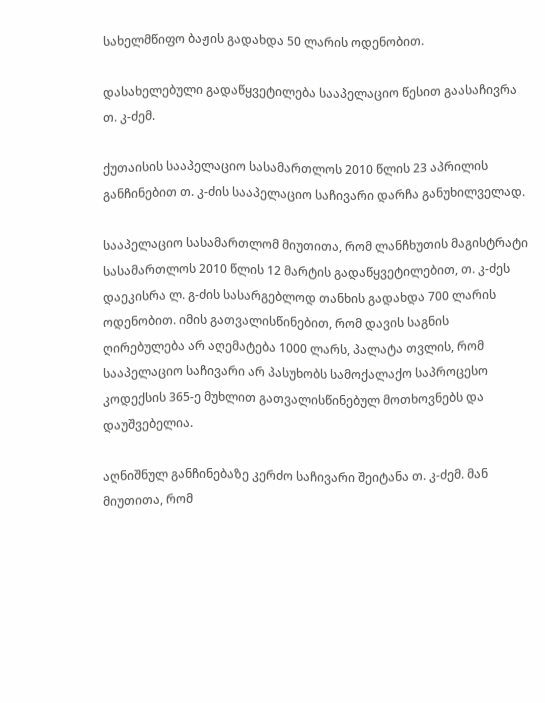სახელმწიფო ბაჟის გადახდა 50 ლარის ოდენობით.

დასახელებული გადაწყვეტილება სააპელაციო წესით გაასაჩივრა თ. კ-ძემ.

ქუთაისის სააპელაციო სასამართლოს 2010 წლის 23 აპრილის განჩინებით თ. კ-ძის სააპელაციო საჩივარი დარჩა განუხილველად.

სააპელაციო სასამართლომ მიუთითა, რომ ლანჩხუთის მაგისტრატი სასამართლოს 2010 წლის 12 მარტის გადაწყვეტილებით, თ. კ-ძეს დაეკისრა ლ. გ-ძის სასარგებლოდ თანხის გადახდა 700 ლარის ოდენობით. იმის გათვალისწინებით, რომ დავის საგნის ღირებულება არ აღემატება 1000 ლარს, პალატა თვლის, რომ სააპელაციო საჩივარი არ პასუხობს სამოქალაქო საპროცესო კოდექსის 365-ე მუხლით გათვალისწინებულ მოთხოვნებს და დაუშვებელია.

აღნიშნულ განჩინებაზე კერძო საჩივარი შეიტანა თ. კ-ძემ. მან მიუთითა, რომ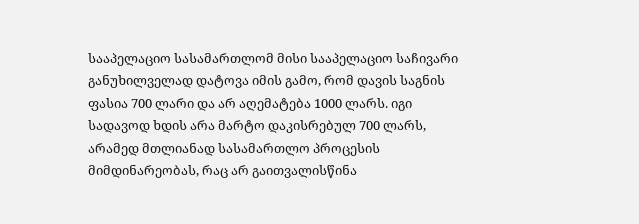სააპელაციო სასამართლომ მისი სააპელაციო საჩივარი განუხილველად დატოვა იმის გამო, რომ დავის საგნის ფასია 700 ლარი და არ აღემატება 1000 ლარს. იგი სადავოდ ხდის არა მარტო დაკისრებულ 700 ლარს, არამედ მთლიანად სასამართლო პროცესის მიმდინარეობას, რაც არ გაითვალისწინა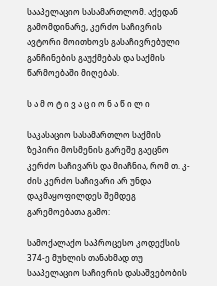სააპელაციო სასამართლომ. აქედან გამომდინარე, კერძო საჩივრის ავტორი მოითხოვს გასაჩივრებული განჩინების გაუქმებას და საქმის წარმოებაში მიღებას.

ს ა მ ო ტ ი ვ ა ც ი ო ნ ა წ ი ლ ი

საკასაციო სასამართლო საქმის ზეპირი მოსმენის გარეშე გაეცნო კერძო საჩივარს და მიაჩნია, რომ თ. კ-ძის კერძო საჩივარი არ უნდა დაკმაყოფილდეს შემდეგ გარემოებათა გამო:

სამოქალაქო საპროცესო კოდექსის 374-ე მუხლის თანახმად თუ სააპელაციო საჩივრის დასაშვებობის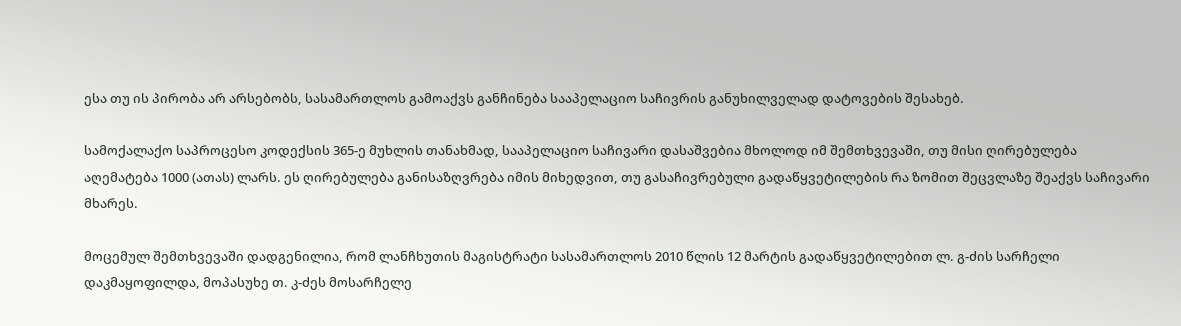ესა თუ ის პირობა არ არსებობს, სასამართლოს გამოაქვს განჩინება სააპელაციო საჩივრის განუხილველად დატოვების შესახებ.

სამოქალაქო საპროცესო კოდექსის 365-ე მუხლის თანახმად, სააპელაციო საჩივარი დასაშვებია მხოლოდ იმ შემთხვევაში, თუ მისი ღირებულება აღემატება 1000 (ათას) ლარს. ეს ღირებულება განისაზღვრება იმის მიხედვით, თუ გასაჩივრებული გადაწყვეტილების რა ზომით შეცვლაზე შეაქვს საჩივარი მხარეს.

მოცემულ შემთხვევაში დადგენილია, რომ ლანჩხუთის მაგისტრატი სასამართლოს 2010 წლის 12 მარტის გადაწყვეტილებით ლ. გ-ძის სარჩელი დაკმაყოფილდა, მოპასუხე თ. კ-ძეს მოსარჩელე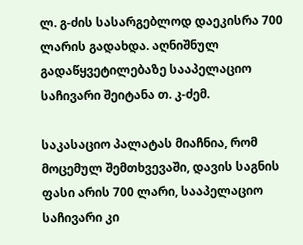ლ. გ-ძის სასარგებლოდ დაეკისრა 700 ლარის გადახდა. აღნიშნულ გადაწყვეტილებაზე სააპელაციო საჩივარი შეიტანა თ. კ-ძემ.

საკასაციო პალატას მიაჩნია, რომ მოცემულ შემთხვევაში, დავის საგნის ფასი არის 700 ლარი, სააპელაციო საჩივარი კი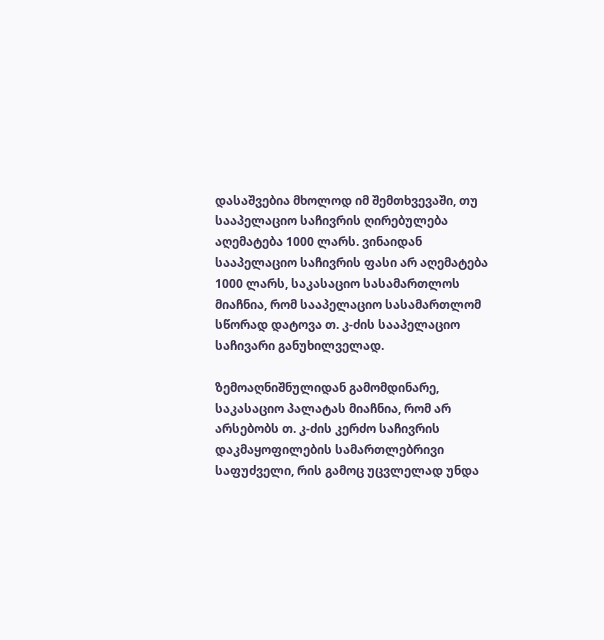დასაშვებია მხოლოდ იმ შემთხვევაში, თუ სააპელაციო საჩივრის ღირებულება აღემატება 1000 ლარს. ვინაიდან სააპელაციო საჩივრის ფასი არ აღემატება 1000 ლარს, საკასაციო სასამართლოს მიაჩნია, რომ სააპელაციო სასამართლომ სწორად დატოვა თ. კ-ძის სააპელაციო საჩივარი განუხილველად.

ზემოაღნიშნულიდან გამომდინარე, საკასაციო პალატას მიაჩნია, რომ არ არსებობს თ. კ-ძის კერძო საჩივრის დაკმაყოფილების სამართლებრივი საფუძველი, რის გამოც უცვლელად უნდა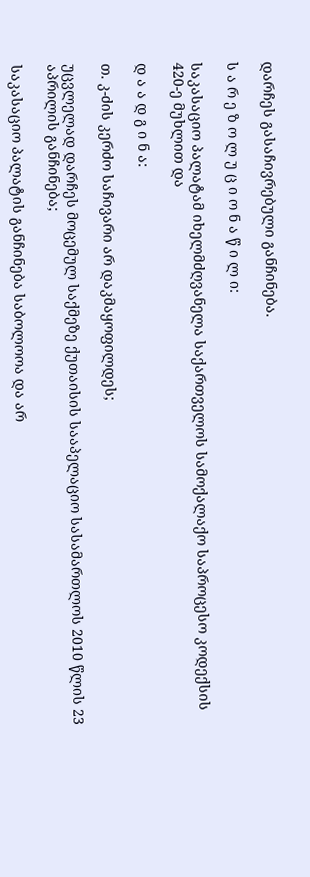დარჩეს გასაჩივრებული განჩინება.

ს ა რ ე ზ ო ლ უ ც ი ო ნ ა წ ი ლ ი:

საკასაციო პალატამ იხელმძღვანელა საქართველოს სამოქალაქო საპროცესო კოდექსის 420-ე მუხლით და

დ ა ა დ გ ი ნ ა:

თ. კ-ძის კერძო საჩივარი არ დაკმაყოფილდეს;

უცვლელად დარჩეს მოცემულ საქმეზე ქუთაისის სააპელაციო სასამართლოს 2010 წლის 23 აპრილის განჩინება;

საკასაციო პალატის განჩინება საბოლოოა და არ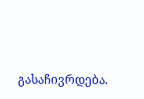გასაჩივრდება.